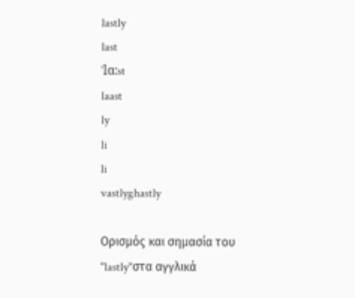lastly
last
ˈlɑ:st
laast
ly
li
li
vastlyghastly

Ορισμός και σημασία του "lastly"στα αγγλικά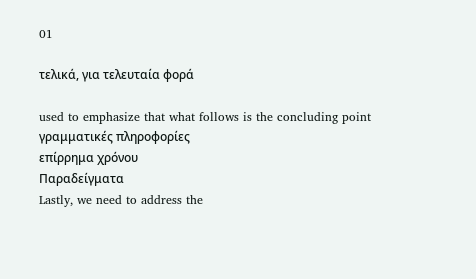01

τελικά, για τελευταία φορά

used to emphasize that what follows is the concluding point
γραμματικές πληροφορίες
επίρρημα χρόνου
Παραδείγματα
Lastly, we need to address the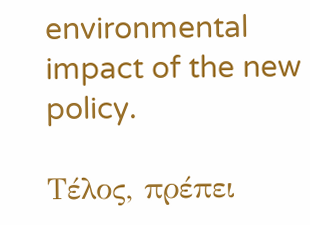environmental impact of the new policy.

Τέλος, πρέπει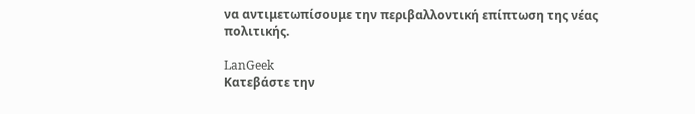να αντιμετωπίσουμε την περιβαλλοντική επίπτωση της νέας πολιτικής.

LanGeek
Κατεβάστε την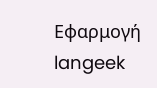Εφαρμογή
langeek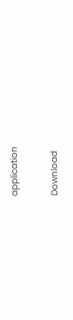application

Download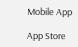Mobile App

App Store